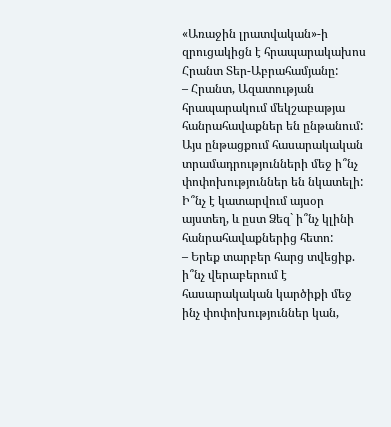«Առաջին լրատվական»-ի զրուցակիցն է հրապարակախոս Հրանտ Տեր-Աբրահամյանը:
– Հրանտ, Ազատության հրապարակում մեկշաբաթյա հանրահավաքներ են ընթանում: Այս ընթացքում հասարակական տրամադրությունների մեջ ի՞նչ փոփոխություններ են նկատելի: Ի՞նչ է կատարվում այսօր այստեղ, և ըստ Ձեզ` ի՞նչ կլինի հանրահավաքներից հետո:
– Երեք տարբեր հարց տվեցիք. ի՞նչ վերաբերում է հասարակական կարծիքի մեջ ինչ փոփոխություններ կան,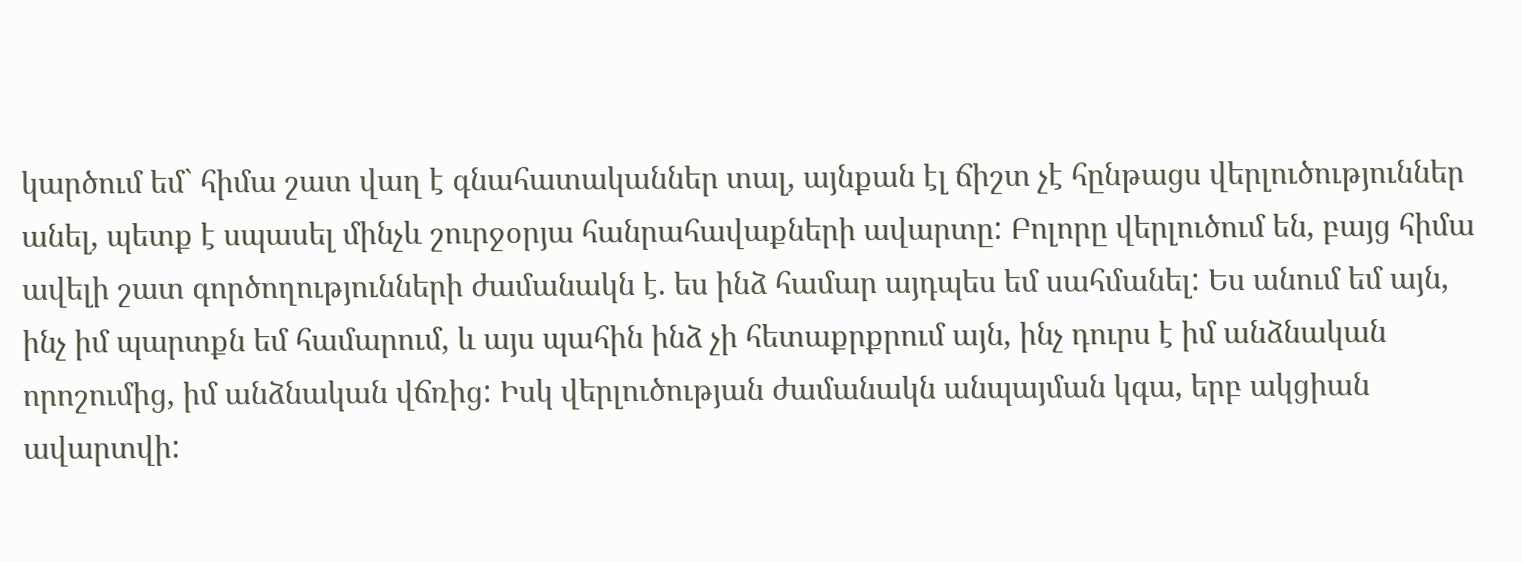կարծում եմ` հիմա շատ վաղ է գնահատականներ տալ, այնքան էլ ճիշտ չէ հընթացս վերլուծություններ անել, պետք է սպասել մինչև շուրջօրյա հանրահավաքների ավարտը: Բոլորը վերլուծում են, բայց հիմա ավելի շատ գործողությունների ժամանակն է. ես ինձ համար այդպես եմ սահմանել: Ես անում եմ այն, ինչ իմ պարտքն եմ համարում, և այս պահին ինձ չի հետաքրքրում այն, ինչ դուրս է իմ անձնական որոշումից, իմ անձնական վճռից: Իսկ վերլուծության ժամանակն անպայման կգա, երբ ակցիան ավարտվի: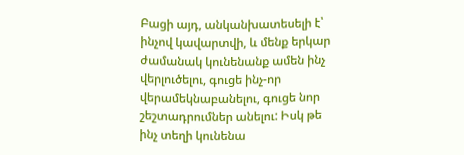Բացի այդ, անկանխատեսելի է՝ ինչով կավարտվի, և մենք երկար ժամանակ կունենանք ամեն ինչ վերլուծելու, գուցե ինչ-որ վերամեկնաբանելու, գուցե նոր շեշտադրումներ անելու: Իսկ թե ինչ տեղի կունենա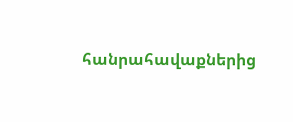հանրահավաքներից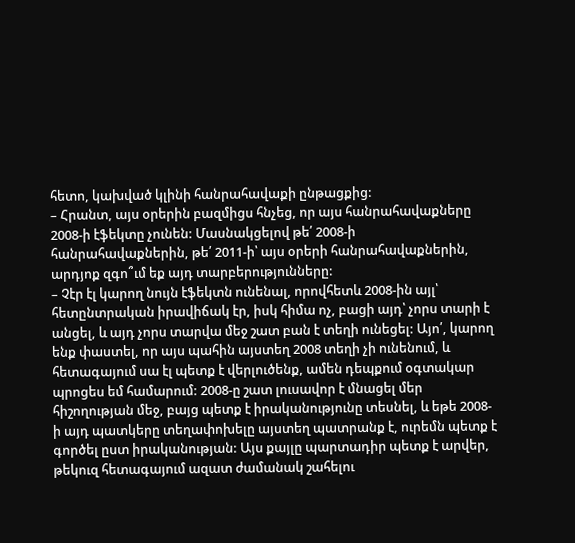հետո, կախված կլինի հանրահավաքի ընթացքից:
– Հրանտ, այս օրերին բազմիցս հնչեց, որ այս հանրահավաքները 2008-ի էֆեկտը չունեն: Մասնակցելով թե՛ 2008-ի հանրահավաքներին, թե՛ 2011-ի՝ այս օրերի հանրահավաքներին, արդյոք զգո՞ւմ եք այդ տարբերությունները:
– Չէր էլ կարող նույն էֆեկտն ունենալ, որովհետև 2008-ին այլ՝ հետընտրական իրավիճակ էր, իսկ հիմա ոչ, բացի այդ՝ չորս տարի է անցել, և այդ չորս տարվա մեջ շատ բան է տեղի ունեցել: Այո՛, կարող ենք փաստել, որ այս պահին այստեղ 2008 տեղի չի ունենում, և հետագայում սա էլ պետք է վերլուծենք, ամեն դեպքում օգտակար պրոցես եմ համարում: 2008-ը շատ լուսավոր է մնացել մեր հիշողության մեջ, բայց պետք է իրականությունը տեսնել, և եթե 2008-ի այդ պատկերը տեղափոխելը այստեղ պատրանք է, ուրեմն պետք է գործել ըստ իրականության: Այս քայլը պարտադիր պետք է արվեր, թեկուզ հետագայում ազատ ժամանակ շահելու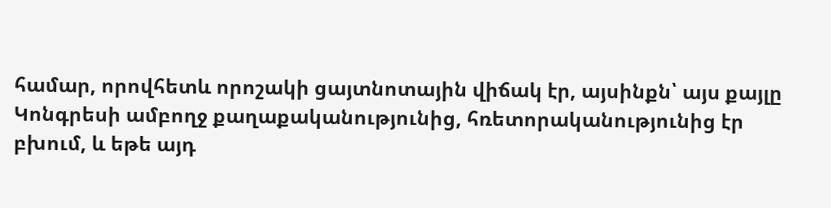համար, որովհետև որոշակի ցայտնոտային վիճակ էր, այսինքն՝ այս քայլը Կոնգրեսի ամբողջ քաղաքականությունից, հռետորականությունից էր բխում, և եթե այդ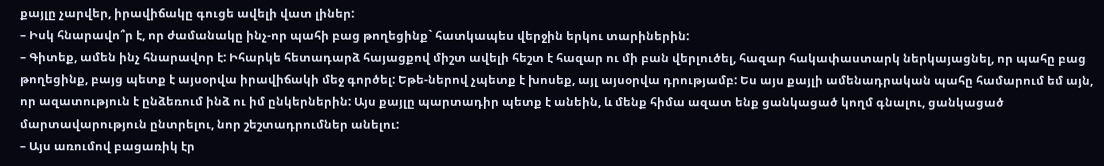քայլը չարվեր, իրավիճակը գուցե ավելի վատ լիներ:
– Իսկ հնարավո՞ր է, որ ժամանակը ինչ-որ պահի բաց թողեցինք` հատկապես վերջին երկու տարիներին:
– Գիտեք, ամեն ինչ հնարավոր է: Իհարկե հետադարձ հայացքով միշտ ավելի հեշտ է հազար ու մի բան վերլուծել, հազար հակափաստարկ ներկայացնել, որ պահը բաց թողեցինք, բայց պետք է այսօրվա իրավիճակի մեջ գործել: Եթե-ներով չպետք է խոսեք, այլ այսօրվա դրությամբ: Ես այս քայլի ամենադրական պահը համարում եմ այն, որ ազատություն է ընձեռում ինձ ու իմ ընկերներին: Այս քայլը պարտադիր պետք է անեին, և մենք հիմա ազատ ենք ցանկացած կողմ գնալու, ցանկացած մարտավարություն ընտրելու, նոր շեշտադրումներ անելու:
– Այս առումով բացառիկ էր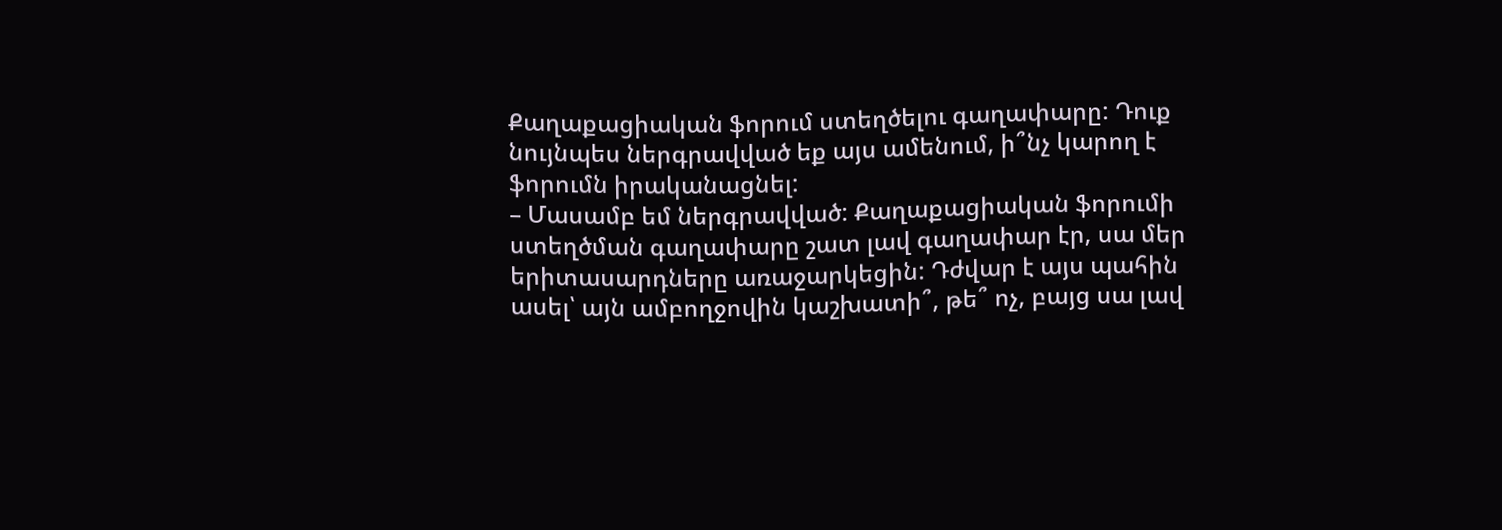Քաղաքացիական ֆորում ստեղծելու գաղափարը: Դուք նույնպես ներգրավված եք այս ամենում, ի՞նչ կարող է ֆորումն իրականացնել:
– Մասամբ եմ ներգրավված: Քաղաքացիական ֆորումի ստեղծման գաղափարը շատ լավ գաղափար էր, սա մեր երիտասարդները առաջարկեցին: Դժվար է այս պահին ասել՝ այն ամբողջովին կաշխատի՞, թե՞ ոչ, բայց սա լավ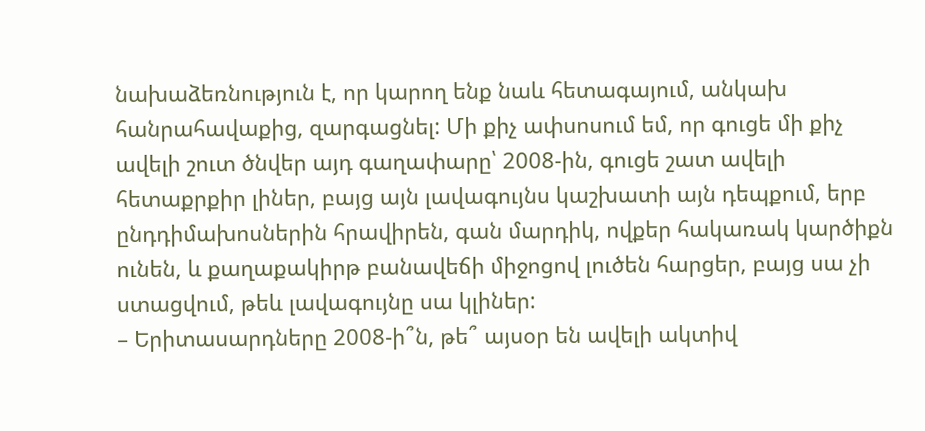նախաձեռնություն է, որ կարող ենք նաև հետագայում, անկախ հանրահավաքից, զարգացնել: Մի քիչ ափսոսում եմ, որ գուցե մի քիչ ավելի շուտ ծնվեր այդ գաղափարը՝ 2008-ին, գուցե շատ ավելի հետաքրքիր լիներ, բայց այն լավագույնս կաշխատի այն դեպքում, երբ ընդդիմախոսներին հրավիրեն, գան մարդիկ, ովքեր հակառակ կարծիքն ունեն, և քաղաքակիրթ բանավեճի միջոցով լուծեն հարցեր, բայց սա չի ստացվում, թեև լավագույնը սա կլիներ:
– Երիտասարդները 2008-ի՞ն, թե՞ այսօր են ավելի ակտիվ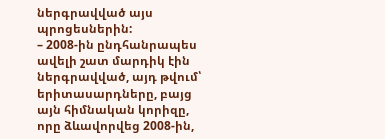ներգրավված այս պրոցեսներին:
– 2008-ին ընդհանրապես ավելի շատ մարդիկ էին ներգրավված, այդ թվում՝ երիտասարդները, բայց այն հիմնական կորիզը, որը ձևավորվեց 2008-ին,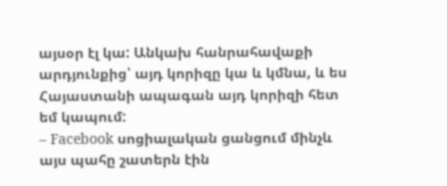այսօր էլ կա: Անկախ հանրահավաքի արդյունքից՝ այդ կորիզը կա և կմնա, և ես Հայաստանի ապագան այդ կորիզի հետ եմ կապում:
– Facebook սոցիալական ցանցում մինչև այս պահը շատերն էին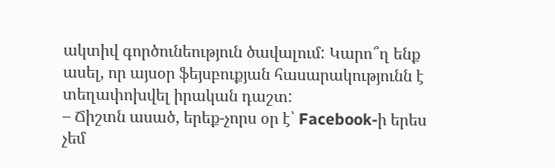ակտիվ գործունեություն ծավալում: Կարո՞ղ ենք ասել, որ այսօր ֆեյսբուքյան հասարակությունն է տեղափոխվել իրական դաշտ:
– Ճիշտն ասած, երեք-չորս օր է՝ Facebook-ի երես չեմ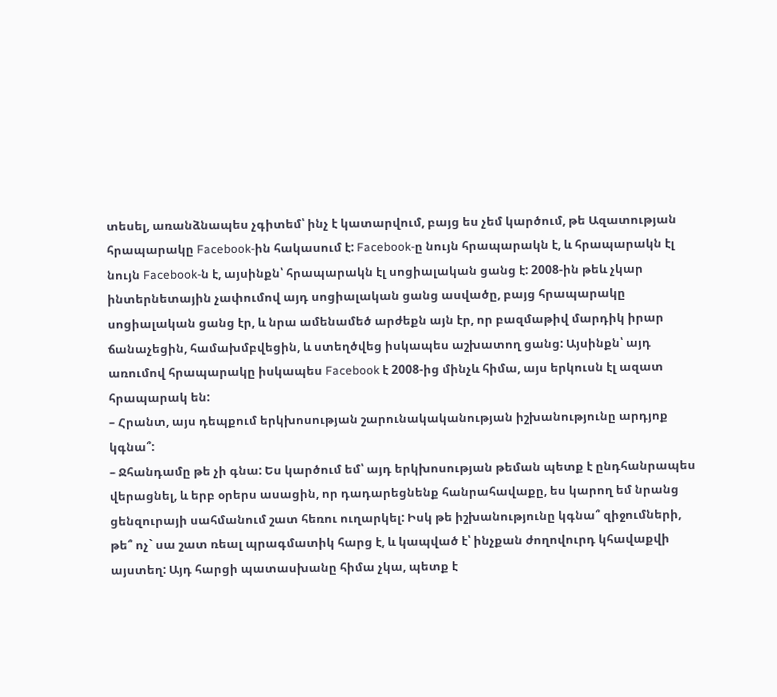տեսել, առանձնապես չգիտեմ՝ ինչ է կատարվում, բայց ես չեմ կարծում, թե Ազատության հրապարակը Facebook-ին հակասում է: Facebook-ը նույն հրապարակն է, և հրապարակն էլ նույն Facebook-ն է, այսինքն՝ հրապարակն էլ սոցիալական ցանց է: 2008-ին թեև չկար ինտերնետային չափումով այդ սոցիալական ցանց ասվածը, բայց հրապարակը սոցիալական ցանց էր, և նրա ամենամեծ արժեքն այն էր, որ բազմաթիվ մարդիկ իրար ճանաչեցին, համախմբվեցին, և ստեղծվեց իսկապես աշխատող ցանց: Այսինքն՝ այդ առումով հրապարակը իսկապես Facebook է 2008-ից մինչև հիմա, այս երկուսն էլ ազատ հրապարակ են:
– Հրանտ, այս դեպքում երկխոսության շարունակականության իշխանությունը արդյոք կգնա՞:
– Ջհանդամը թե չի գնա: Ես կարծում եմ՝ այդ երկխոսության թեման պետք է ընդհանրապես վերացնել, և երբ օրերս ասացին, որ դադարեցնենք հանրահավաքը, ես կարող եմ նրանց ցենզուրայի սահմանում շատ հեռու ուղարկել: Իսկ թե իշխանությունը կգնա՞ զիջումների, թե՞ ոչ` սա շատ ռեալ պրագմատիկ հարց է, և կապված է՝ ինչքան ժողովուրդ կհավաքվի այստեղ: Այդ հարցի պատասխանը հիմա չկա, պետք է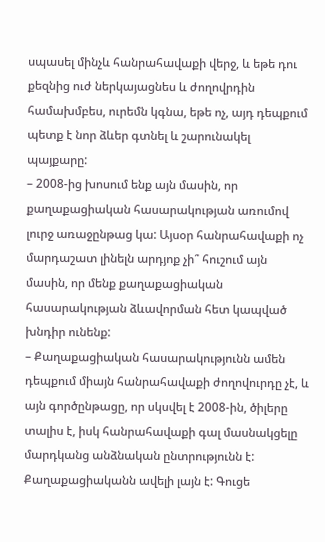սպասել մինչև հանրահավաքի վերջ, և եթե դու քեզնից ուժ ներկայացնես և ժողովրդին համախմբես, ուրեմն կգնա, եթե ոչ, այդ դեպքում պետք է նոր ձևեր գտնել և շարունակել պայքարը:
– 2008-ից խոսում ենք այն մասին, որ քաղաքացիական հասարակության առումով լուրջ առաջընթաց կա: Այսօր հանրահավաքի ոչ մարդաշատ լինելն արդյոք չի՞ հուշում այն մասին, որ մենք քաղաքացիական հասարակության ձևավորման հետ կապված խնդիր ունենք:
– Քաղաքացիական հասարակությունն ամեն դեպքում միայն հանրահավաքի ժողովուրդը չէ, և այն գործընթացը, որ սկսվել է 2008-ին, ծիլերը տալիս է, իսկ հանրահավաքի գալ մասնակցելը մարդկանց անձնական ընտրությունն է: Քաղաքացիականն ավելի լայն է: Գուցե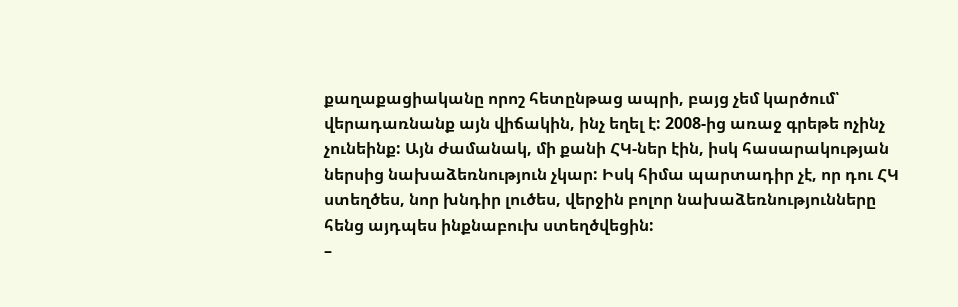քաղաքացիականը որոշ հետընթաց ապրի, բայց չեմ կարծում՝ վերադառնանք այն վիճակին, ինչ եղել է: 2008-ից առաջ գրեթե ոչինչ չունեինք: Այն ժամանակ, մի քանի ՀԿ-ներ էին, իսկ հասարակության ներսից նախաձեռնություն չկար: Իսկ հիմա պարտադիր չէ, որ դու ՀԿ ստեղծես, նոր խնդիր լուծես, վերջին բոլոր նախաձեռնությունները հենց այդպես ինքնաբուխ ստեղծվեցին:
–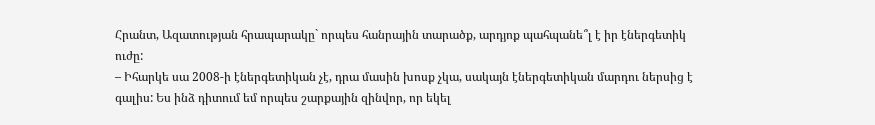Հրանտ, Ազատության հրապարակը` որպես հանրային տարածք, արդյոք պահպանե՞լ է իր էներգետիկ ուժը:
– Իհարկե սա 2008-ի էներգետիկան չէ, դրա մասին խոսք չկա, սակայն էներգետիկան մարդու ներսից է գալիս: Ես ինձ դիտում եմ որպես շարքային զինվոր, որ եկել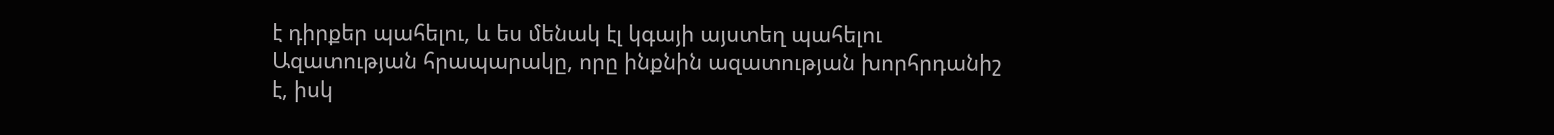է դիրքեր պահելու, և ես մենակ էլ կգայի այստեղ պահելու Ազատության հրապարակը, որը ինքնին ազատության խորհրդանիշ է, իսկ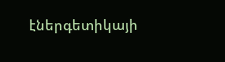էներգետիկայի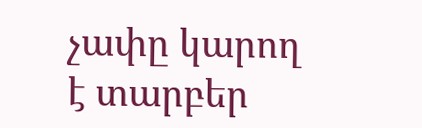չափը կարող է տարբեր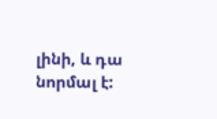լինի, և դա նորմալ է: